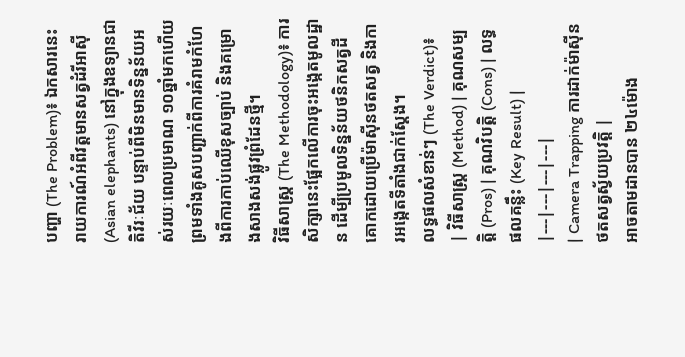បញ្ហា (The Problem)៖ ឯកសារនេះរាយការណ៍អំពីវត្តមានសត្វដំរីអាស៊ី (Asian elephants) នៅក្នុងឧទ្យានជាតិវីរៈជ័យ បន្ទាប់ពីមិនមានទិន្នន័យអស់រយៈពេលប្រមាណ ១០ឆ្នាំមកហើយ ព្រមទាំងគូសបញ្ជាក់ពីការគំរាមកំហែងពីការកាប់ឈើខុសច្បាប់ និងគម្រោងសាងសង់ផ្លូវព្រំដែនថ្មី។
វិធីសាស្ត្រ (The Methodology)៖ ការសិក្សានេះផ្អែកលើការចុះអង្កេតមូលដ្ឋាន ដើម្បីប្រមូលទិន្នន័យថនិកសត្វដីគោកដោយប្រើម៉ាស៊ីនថតសត្វ និងការអង្កេតទីតាំងជាក់ស្តែង។
លទ្ធផលសំខាន់ៗ (The Verdict)៖
| វិធីសាស្ត្រ (Method) | គុណសម្បត្តិ (Pros) | គុណវិបត្តិ (Cons) | លទ្ធផលគន្លឹះ (Key Result) |
|---|---|---|---|
| Camera Trapping ការដាក់ម៉ាស៊ីនថតសត្វស្វ័យប្រវត្តិ |
អាចតាមដានបាន ២៤ម៉ោង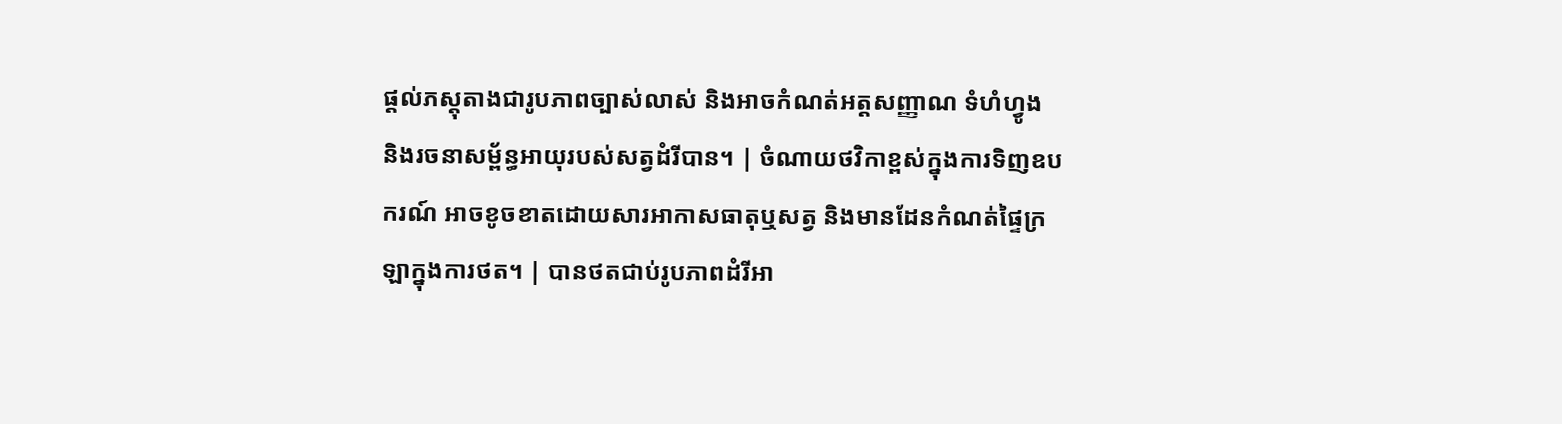ផ្តល់ភស្តុតាងជារូបភាពច្បាស់លាស់ និងអាចកំណត់អត្តសញ្ញាណ ទំហំហ្វូង និងរចនាសម្ព័ន្ធអាយុរបស់សត្វដំរីបាន។ | ចំណាយថវិកាខ្ពស់ក្នុងការទិញឧបករណ៍ អាចខូចខាតដោយសារអាកាសធាតុឬសត្វ និងមានដែនកំណត់ផ្ទៃក្រឡាក្នុងការថត។ | បានថតជាប់រូបភាពដំរីអា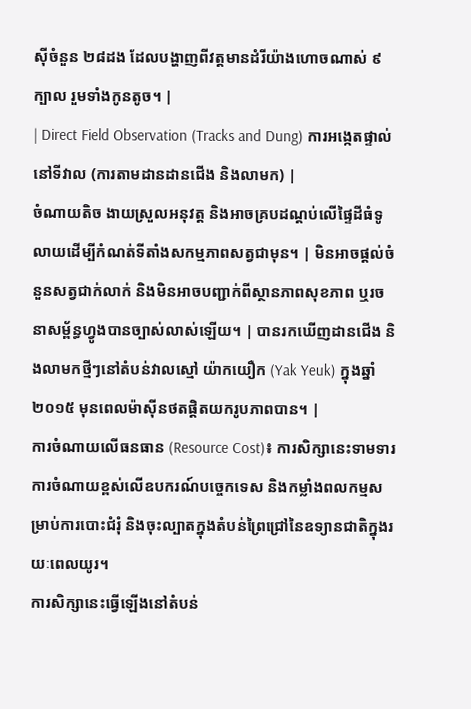ស៊ីចំនួន ២៨ដង ដែលបង្ហាញពីវត្តមានដំរីយ៉ាងហោចណាស់ ៩ក្បាល រួមទាំងកូនតូច។ |
| Direct Field Observation (Tracks and Dung) ការអង្កេតផ្ទាល់នៅទីវាល (ការតាមដានដានជើង និងលាមក) |
ចំណាយតិច ងាយស្រួលអនុវត្ត និងអាចគ្របដណ្តប់លើផ្ទៃដីធំទូលាយដើម្បីកំណត់ទីតាំងសកម្មភាពសត្វជាមុន។ | មិនអាចផ្តល់ចំនួនសត្វជាក់លាក់ និងមិនអាចបញ្ជាក់ពីស្ថានភាពសុខភាព ឬរចនាសម្ព័ន្ធហ្វូងបានច្បាស់លាស់ឡើយ។ | បានរកឃើញដានជើង និងលាមកថ្មីៗនៅតំបន់វាលស្មៅ យ៉ាកយឿក (Yak Yeuk) ក្នុងឆ្នាំ២០១៥ មុនពេលម៉ាស៊ីនថតផ្តិតយករូបភាពបាន។ |
ការចំណាយលើធនធាន (Resource Cost)៖ ការសិក្សានេះទាមទារការចំណាយខ្ពស់លើឧបករណ៍បច្ចេកទេស និងកម្លាំងពលកម្មសម្រាប់ការបោះជំរុំ និងចុះល្បាតក្នុងតំបន់ព្រៃជ្រៅនៃឧទ្យានជាតិក្នុងរយៈពេលយូរ។
ការសិក្សានេះធ្វើឡើងនៅតំបន់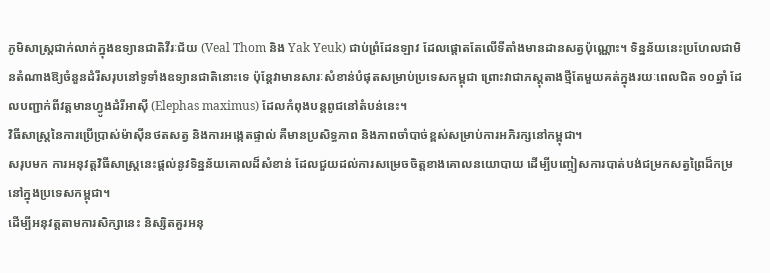ភូមិសាស្ត្រជាក់លាក់ក្នុងឧទ្យានជាតិវីរៈជ័យ (Veal Thom និង Yak Yeuk) ជាប់ព្រំដែនឡាវ ដែលផ្តោតតែលើទីតាំងមានដានសត្វប៉ុណ្ណោះ។ ទិន្នន័យនេះប្រហែលជាមិនតំណាងឱ្យចំនួនដំរីសរុបនៅទូទាំងឧទ្យានជាតិនោះទេ ប៉ុន្តែវាមានសារៈសំខាន់បំផុតសម្រាប់ប្រទេសកម្ពុជា ព្រោះវាជាភស្តុតាងថ្មីតែមួយគត់ក្នុងរយៈពេលជិត ១០ឆ្នាំ ដែលបញ្ជាក់ពីវត្តមានហ្វូងដំរីអាស៊ី (Elephas maximus) ដែលកំពុងបន្តពូជនៅតំបន់នេះ។
វិធីសាស្ត្រនៃការប្រើប្រាស់ម៉ាស៊ីនថតសត្វ និងការអង្កេតផ្ទាល់ គឺមានប្រសិទ្ធភាព និងភាពចាំបាច់ខ្ពស់សម្រាប់ការអភិរក្សនៅកម្ពុជា។
សរុបមក ការអនុវត្តវិធីសាស្ត្រនេះផ្តល់នូវទិន្នន័យគោលដ៏សំខាន់ ដែលជួយដល់ការសម្រេចចិត្តខាងគោលនយោបាយ ដើម្បីបញ្ចៀសការបាត់បង់ជម្រកសត្វព្រៃដ៏កម្រនៅក្នុងប្រទេសកម្ពុជា។
ដើម្បីអនុវត្តតាមការសិក្សានេះ និស្សិតគួរអនុ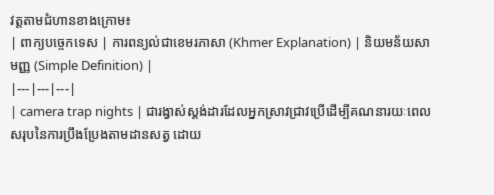វត្តតាមជំហានខាងក្រោម៖
| ពាក្យបច្ចេកទេស | ការពន្យល់ជាខេមរភាសា (Khmer Explanation) | និយមន័យសាមញ្ញ (Simple Definition) |
|---|---|---|
| camera trap nights | ជារង្វាស់ស្តង់ដារដែលអ្នកស្រាវជ្រាវប្រើដើម្បីគណនារយៈពេលសរុបនៃការប្រឹងប្រែងតាមដានសត្វ ដោយ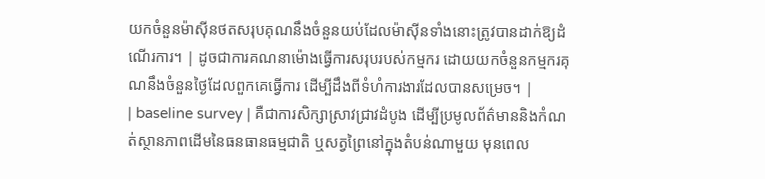យកចំនួនម៉ាស៊ីនថតសរុបគុណនឹងចំនួនយប់ដែលម៉ាស៊ីនទាំងនោះត្រូវបានដាក់ឱ្យដំណើរការ។ | ដូចជាការគណនាម៉ោងធ្វើការសរុបរបស់កម្មករ ដោយយកចំនួនកម្មករគុណនឹងចំនួនថ្ងៃដែលពួកគេធ្វើការ ដើម្បីដឹងពីទំហំការងារដែលបានសម្រេច។ |
| baseline survey | គឺជាការសិក្សាស្រាវជ្រាវដំបូង ដើម្បីប្រមូលព័ត៌មាននិងកំណត់ស្ថានភាពដើមនៃធនធានធម្មជាតិ ឬសត្វព្រៃនៅក្នុងតំបន់ណាមួយ មុនពេល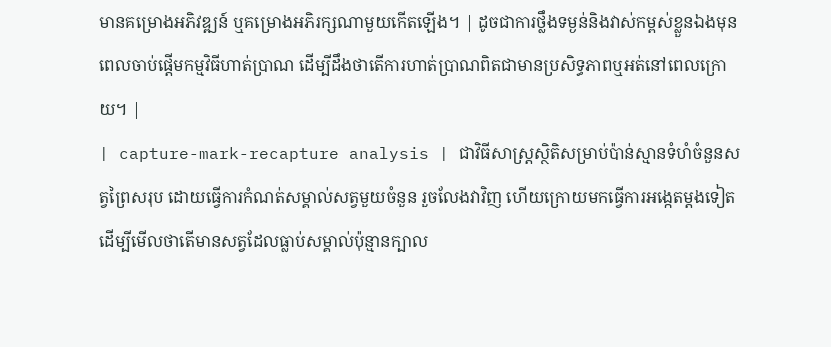មានគម្រោងអភិវឌ្ឍន៍ ឬគម្រោងអភិរក្សណាមួយកើតឡើង។ | ដូចជាការថ្លឹងទម្ងន់និងវាស់កម្ពស់ខ្លួនឯងមុនពេលចាប់ផ្តើមកម្មវិធីហាត់ប្រាណ ដើម្បីដឹងថាតើការហាត់ប្រាណពិតជាមានប្រសិទ្ធភាពឬអត់នៅពេលក្រោយ។ |
| capture-mark-recapture analysis | ជាវិធីសាស្ត្រស្ថិតិសម្រាប់ប៉ាន់ស្មានទំហំចំនួនសត្វព្រៃសរុប ដោយធ្វើការកំណត់សម្គាល់សត្វមួយចំនួន រួចលែងវាវិញ ហើយក្រោយមកធ្វើការអង្កេតម្តងទៀតដើម្បីមើលថាតើមានសត្វដែលធ្លាប់សម្គាល់ប៉ុន្មានក្បាល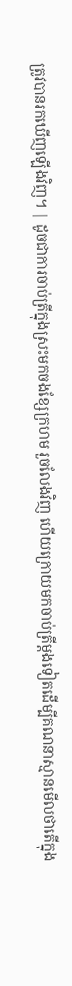ត្រូវបានរកឃើញឡើងវិញ។ | ដូចជាការចាប់ត្រីក្នុងស្រះមកចងខ្សែក្រហម រួចលែងវិញ ហើយក្រោយមកចាប់ត្រីម្តងទៀតដើម្បីគណនាស្មានមើលថាតើក្នុង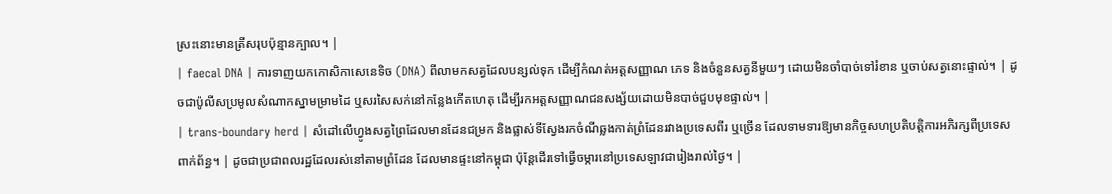ស្រះនោះមានត្រីសរុបប៉ុន្មានក្បាល។ |
| faecal DNA | ការទាញយកកោសិកាសេនេទិច (DNA) ពីលាមកសត្វដែលបន្សល់ទុក ដើម្បីកំណត់អត្តសញ្ញាណ ភេទ និងចំនួនសត្វនីមួយៗ ដោយមិនចាំបាច់ទៅរំខាន ឬចាប់សត្វនោះផ្ទាល់។ | ដូចជាប៉ូលីសប្រមូលសំណាកស្នាមម្រាមដៃ ឬសរសៃសក់នៅកន្លែងកើតហេតុ ដើម្បីរកអត្តសញ្ញាណជនសង្ស័យដោយមិនបាច់ជួបមុខផ្ទាល់។ |
| trans-boundary herd | សំដៅលើហ្វូងសត្វព្រៃដែលមានដែនជម្រក និងផ្លាស់ទីស្វែងរកចំណីឆ្លងកាត់ព្រំដែនរវាងប្រទេសពីរ ឬច្រើន ដែលទាមទារឱ្យមានកិច្ចសហប្រតិបត្តិការអភិរក្សពីប្រទេសពាក់ព័ន្ធ។ | ដូចជាប្រជាពលរដ្ឋដែលរស់នៅតាមព្រំដែន ដែលមានផ្ទះនៅកម្ពុជា ប៉ុន្តែដើរទៅធ្វើចម្ការនៅប្រទេសឡាវជារៀងរាល់ថ្ងៃ។ |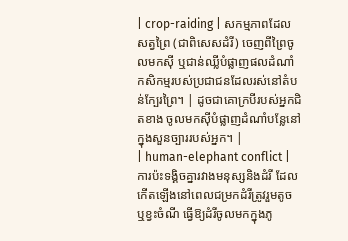| crop-raiding | សកម្មភាពដែលសត្វព្រៃ (ជាពិសេសដំរី) ចេញពីព្រៃចូលមកស៊ី ឬជាន់ឈ្លីបំផ្លាញផលដំណាំកសិកម្មរបស់ប្រជាជនដែលរស់នៅតំបន់ក្បែរព្រៃ។ | ដូចជាគោក្របីរបស់អ្នកជិតខាង ចូលមកស៊ីបំផ្លាញដំណាំបន្លែនៅក្នុងសួនច្បាររបស់អ្នក។ |
| human-elephant conflict | ការប៉ះទង្គិចគ្នារវាងមនុស្សនិងដំរី ដែលកើតឡើងនៅពេលជម្រកដំរីត្រូវរួមតូច ឬខ្វះចំណី ធ្វើឱ្យដំរីចូលមកក្នុងភូ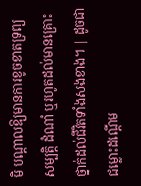មិ បណ្តាលឱ្យមានការខូចខាតទ្រព្យសម្បត្តិ ដំណាំ ឬរហូតដល់មានគ្រោះថ្នាក់ដល់ជីវិតទាំងសងខាង។ | ដូចជាជម្លោះដណ្តើម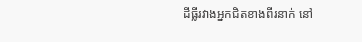ដីធ្លីរវាងអ្នកជិតខាងពីរនាក់ នៅ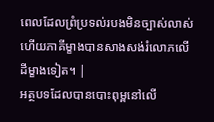ពេលដែលព្រំប្រទល់របងមិនច្បាស់លាស់ ហើយភាគីម្ខាងបានសាងសង់រំលោភលើដីម្ខាងទៀត។ |
អត្ថបទដែលបានបោះពុម្ពនៅលើ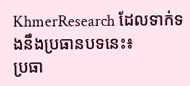KhmerResearch ដែលទាក់ទងនឹងប្រធានបទនេះ៖
ប្រធា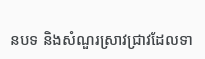នបទ និងសំណួរស្រាវជ្រាវដែលទា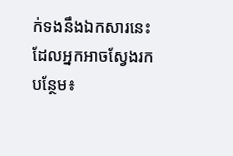ក់ទងនឹងឯកសារនេះ ដែលអ្នកអាចស្វែងរកបន្ថែម៖